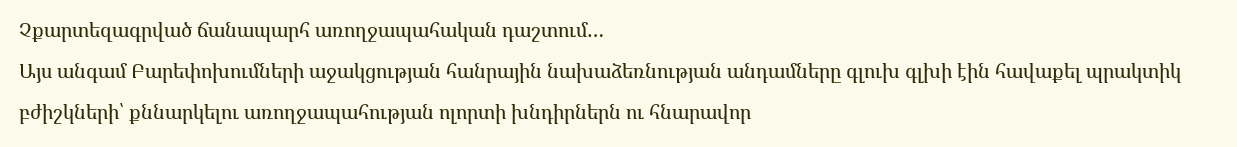Չքարտեզագրված ճանապարհ առողջապահական դաշտում…
Այս անգամ Բարեփոխումների աջակցության հանրային նախաձեռնության անդամները գլուխ գլխի էին հավաքել պրակտիկ բժիշկների՝ քննարկելու առողջապահության ոլորտի խնդիրներն ու հնարավոր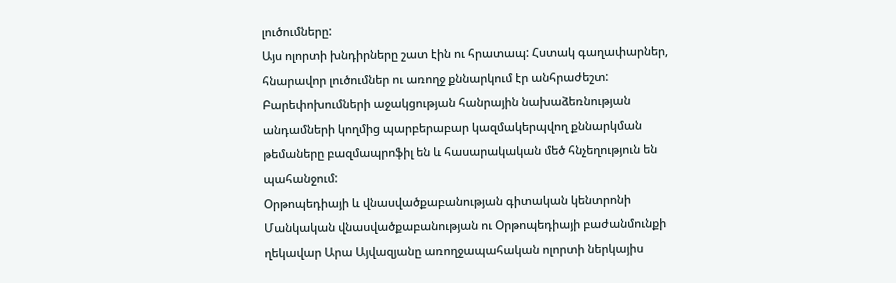լուծումները:
Այս ոլորտի խնդիրները շատ էին ու հրատապ: Հստակ գաղափարներ, հնարավոր լուծումներ ու առողջ քննարկում էր անհրաժեշտ: Բարեփոխումների աջակցության հանրային նախաձեռնության անդամների կողմից պարբերաբար կազմակերպվող քննարկման թեմաները բազմապրոֆիլ են և հասարակական մեծ հնչեղություն են պահանջում:
Օրթոպեդիայի և վնասվածքաբանության գիտական կենտրոնի Մանկական վնասվածքաբանության ու Օրթոպեդիայի բաժանմունքի ղեկավար Արա Այվազյանը առողջապահական ոլորտի ներկայիս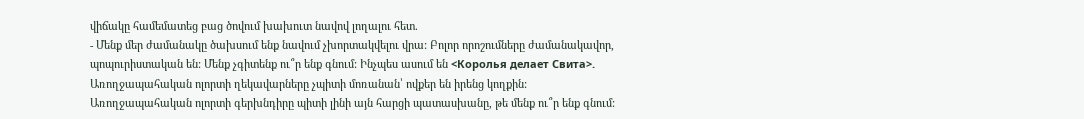վիճակը համեմատեց բաց ծովում խախուտ նավով լողալու հետ.
- Մենք մեր ժամանակը ծախսում ենք նավում չխորտակվելու վրա: Բոլոր որոշումները ժամանակավոր, պոպուրիստական են: Մենք չգիտենք ու՞ր ենք գնում: Ինչպես ասում են <Королья делает Свита>. Առողջապահական ոլորտի ղեկավարները չպիտի մոռանան՝ ովքեր են իրենց կողքին: Առողջապահական ոլորտի գերխնդիրը պիտի լինի այն հարցի պատասխանը, թե մենք ու՞ր ենք գնում: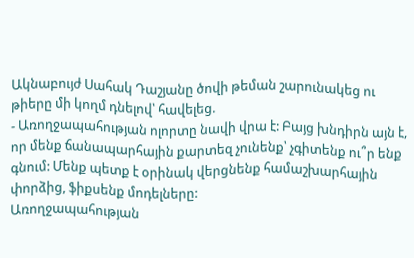Ակնաբույժ Սահակ Դաշյանը ծովի թեման շարունակեց ու թիերը մի կողմ դնելով՝ հավելեց.
- Առողջապահության ոլորտը նավի վրա է: Բայց խնդիրն այն է, որ մենք ճանապարհային քարտեզ չունենք՝ չգիտենք ու՞ր ենք գնում: Մենք պետք է օրինակ վերցնենք համաշխարհային փորձից, ֆիքսենք մոդելները:
Առողջապահության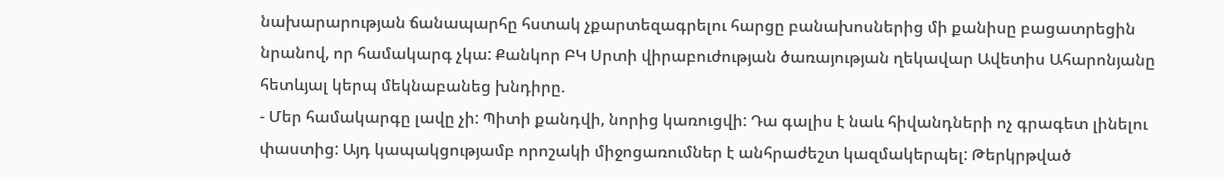նախարարության ճանապարհը հստակ չքարտեզագրելու հարցը բանախոսներից մի քանիսը բացատրեցին նրանով, որ համակարգ չկա: Քանկոր ԲԿ Սրտի վիրաբուժության ծառայության ղեկավար Ավետիս Ահարոնյանը հետևյալ կերպ մեկնաբանեց խնդիրը.
- Մեր համակարգը լավը չի: Պիտի քանդվի, նորից կառուցվի: Դա գալիս է նաև հիվանդների ոչ գրագետ լինելու փաստից: Այդ կապակցությամբ որոշակի միջոցառումներ է անհրաժեշտ կազմակերպել: Թերկրթված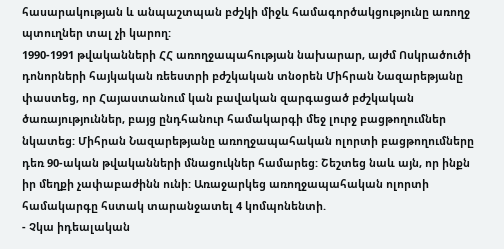հասարակության և անպաշտպան բժշկի միջև համագործակցությունը առողջ պտուղներ տալ չի կարող:
1990-1991 թվականների ՀՀ առողջապահության նախարար, այժմ Ոսկրածուծի դոնորների հայկական ռեեստրի բժշկական տնօրեն Միհրան Նազարեթյանը փաստեց, որ Հայաստանում կան բավական զարգացած բժշկական ծառայություններ, բայց ընդհանուր համակարգի մեջ լուրջ բացթողումներ նկատեց: Միհրան Նազարեթյանը առողջապահական ոլորտի բացթողումները դեռ 90-ական թվականների մնացուկներ համարեց: Շեշտեց նաև այն, որ ինքն իր մեղքի չափաբաժինն ունի: Առաջարկեց առողջապահական ոլորտի համակարգը հստակ տարանջատել 4 կոմպոնենտի.
- Չկա իդեալական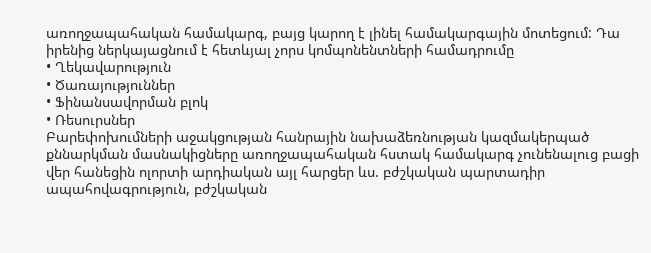առողջապահական համակարգ, բայց կարող է լինել համակարգային մոտեցում: Դա իրենից ներկայացնում է հետևյալ չորս կոմպոնենտների համադրումը
• Ղեկավարություն
• Ծառայություններ
• Ֆինանսավորման բլոկ
• Ռեսուրսներ
Բարեփոխումների աջակցության հանրային նախաձեռնության կազմակերպած քննարկման մասնակիցները առողջապահական հստակ համակարգ չունենալուց բացի վեր հանեցին ոլորտի արդիական այլ հարցեր ևս. բժշկական պարտադիր ապահովագրություն, բժշկական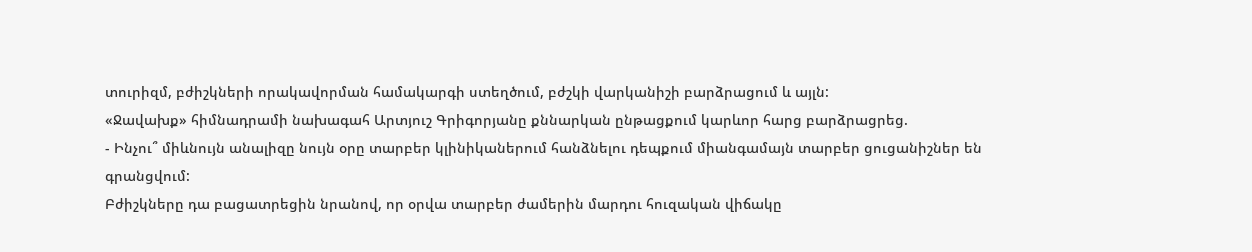տուրիզմ, բժիշկների որակավորման համակարգի ստեղծում, բժշկի վարկանիշի բարձրացում և այլն:
«Ջավախք» հիմնադրամի նախագահ Արտյուշ Գրիգորյանը քննարկան ընթացքում կարևոր հարց բարձրացրեց.
- Ինչու՞ միևնույն անալիզը նույն օրը տարբեր կլինիկաներում հանձնելու դեպքում միանգամայն տարբեր ցուցանիշներ են գրանցվում:
Բժիշկները դա բացատրեցին նրանով, որ օրվա տարբեր ժամերին մարդու հուզական վիճակը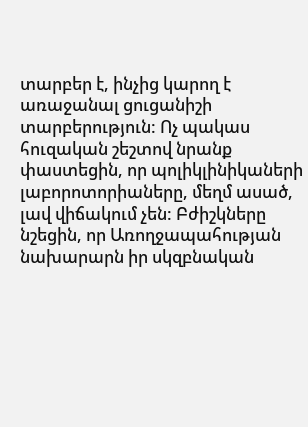տարբեր է, ինչից կարող է առաջանալ ցուցանիշի տարբերություն: Ոչ պակաս հուզական շեշտով նրանք փաստեցին, որ պոլիկլինիկաների լաբորոտորիաները, մեղմ ասած, լավ վիճակում չեն: Բժիշկները նշեցին, որ Առողջապահության նախարարն իր սկզբնական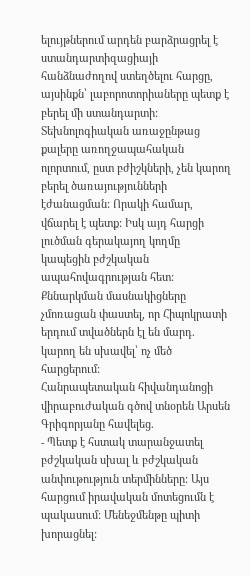ելույթներում արդեն բարձրացրել է ստանդարտիզացիայի հանձնաժողով ստեղծելու հարցը, այսինքն՝ լաբորոտորիաները պետք է բերել մի ստանդարտի:
Տեխնոլոգիական առաջընթաց քալերը առողջապահական ոլորտում, ըստ բժիշկների, չեն կարող բերել ծառայությունների էժանացման: Որակի համար, վճարել է պետք: Իսկ այդ հարցի լուծման գերակայող կողմը կապեցին բժշկական ապահովագրության հետ:
Քննարկման մասնակիցները չմոռացան փաստել, որ Հիպոկրատի երդում տվածներն էլ են մարդ. կարող են սխավել՝ ոչ մեծ հարցերում:
Հանրապետական հիվանդանոցի վիրաբուժական գծով տնօրեն Արսեն Գրիգորյանը հավելեց.
- Պետք է հստակ տարանջատել բժշկական սխալ և բժշկական անփութություն տերմինները: Այս հարցում իրավական մոտեցումն է պակասում: Մենեջմենթը պիտի խորացնել: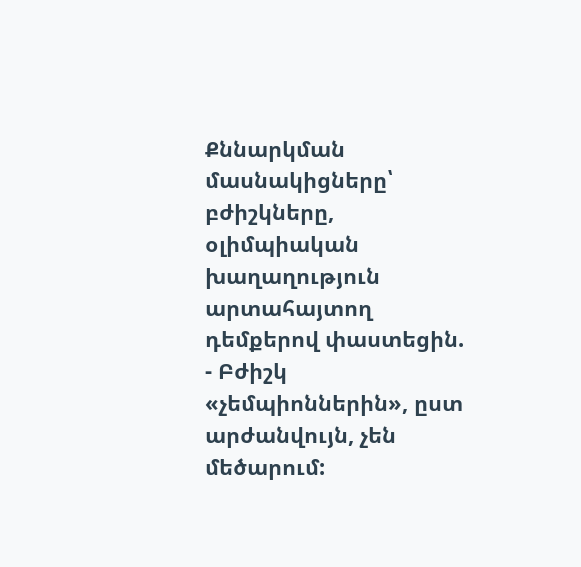Քննարկման մասնակիցները՝ բժիշկները, օլիմպիական խաղաղություն արտահայտող դեմքերով փաստեցին.
- Բժիշկ «չեմպիոններին», ըստ արժանվույն, չեն մեծարում: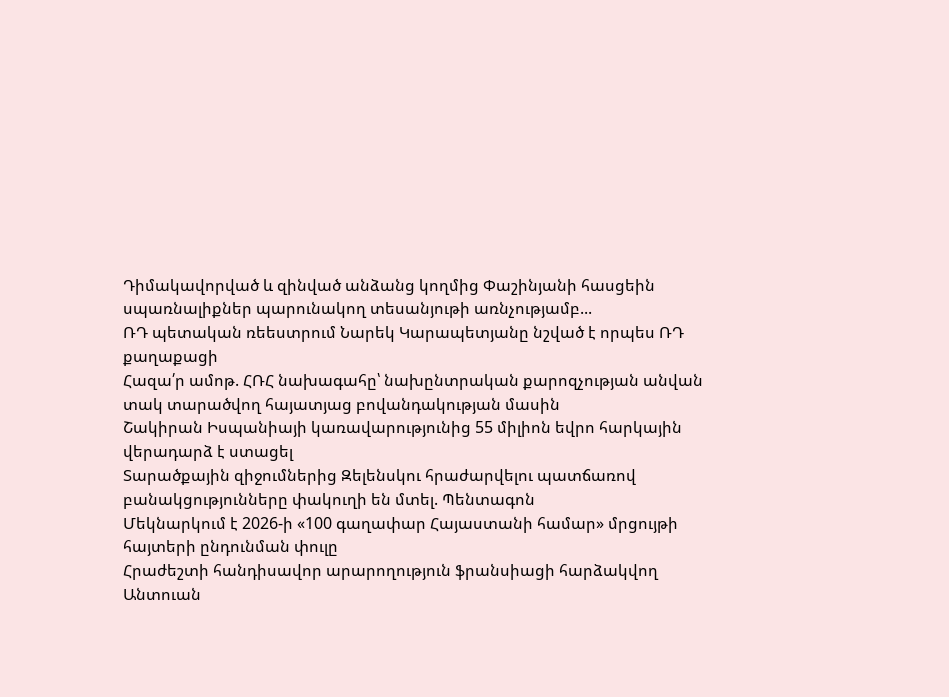Դիմակավորված և զինված անձանց կողմից Փաշինյանի հասցեին սպառնալիքներ պարունակող տեսանյութի առնչությամբ...
ՌԴ պետական ռեեստրում Նարեկ Կարապետյանը նշված է որպես ՌԴ քաղաքացի
Հազա՛ր ամոթ. ՀՌՀ նախագահը՝ նախընտրական քարոզչության անվան տակ տարածվող հայատյաց բովանդակության մասին
Շակիրան Իսպանիայի կառավարությունից 55 միլիոն եվրո հարկային վերադարձ է ստացել
Տարածքային զիջումներից Զելենսկու հրաժարվելու պատճառով բանակցությունները փակուղի են մտել. Պենտագոն
Մեկնարկում է 2026-ի «100 գաղափար Հայաստանի համար» մրցույթի հայտերի ընդունման փուլը
Հրաժեշտի հանդիսավոր արարողություն ֆրանսիացի հարձակվող Անտուան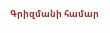Գրիզմանի համար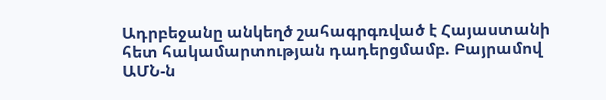Ադրբեջանը անկեղծ շահագրգռված է Հայաստանի հետ հակամարտության դադերցմամբ. Բայրամով
ԱՄՆ-ն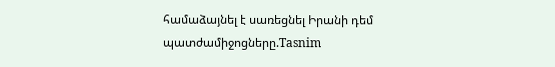համաձայնել է սառեցնել Իրանի դեմ պատժամիջոցները.Tasnim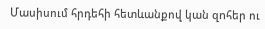Մասիսում հրդեհի հետևանքով կան զnհեր ու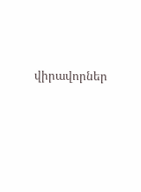վիրավորներ